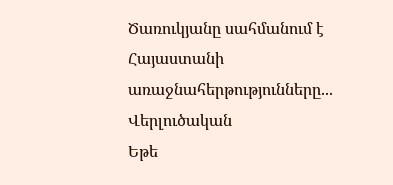Ծառուկյանը սահմանում է Հայաստանի առաջնահերթությունները...
Վերլուծական
Եթե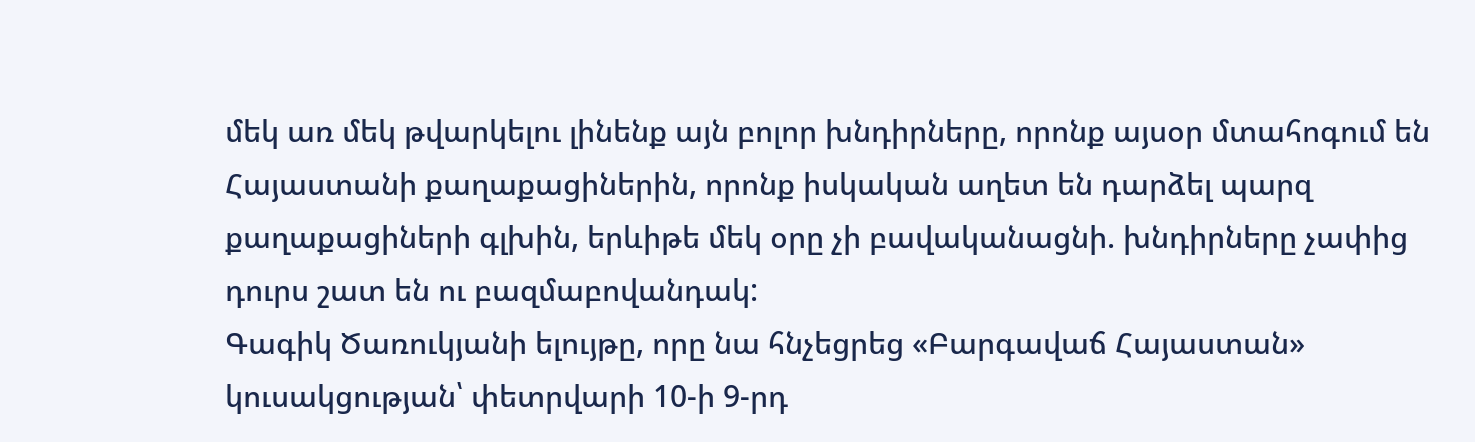մեկ առ մեկ թվարկելու լինենք այն բոլոր խնդիրները, որոնք այսօր մտահոգում են Հայաստանի քաղաքացիներին, որոնք իսկական աղետ են դարձել պարզ քաղաքացիների գլխին, երևիթե մեկ օրը չի բավականացնի. խնդիրները չափից դուրս շատ են ու բազմաբովանդակ:
Գագիկ Ծառուկյանի ելույթը, որը նա հնչեցրեց «Բարգավաճ Հայաստան» կուսակցության՝ փետրվարի 10-ի 9-րդ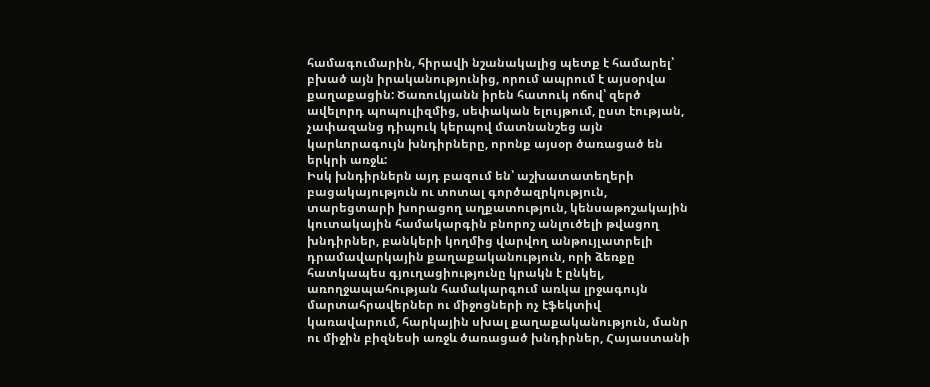համագումարին, հիրավի նշանակալից պետք է համարել՝ բխած այն իրականությունից, որում ապրում է այսօրվա քաղաքացին: Ծառուկյանն իրեն հատուկ ոճով՝ զերծ ավելորդ պոպուլիզմից, սեփական ելույթում, ըստ էության, չափազանց դիպուկ կերպով մատնանշեց այն կարևորագույն խնդիրները, որոնք այսօր ծառացած են երկրի առջև:
Իսկ խնդիրներն այդ բազում են՝ աշխատատեղերի բացակայություն ու տոտալ գործազրկություն, տարեցտարի խորացող աղքատություն, կենսաթոշակային կուտակային համակարգին բնորոշ անլուծելի թվացող խնդիրներ, բանկերի կողմից վարվող անթույլատրելի դրամավարկային քաղաքականություն, որի ձեռքը հատկապես գյուղացիությունը կրակն է ընկել, առողջապահության համակարգում առկա լրջագույն մարտահրավերներ ու միջոցների ոչ էֆեկտիվ կառավարում, հարկային սխալ քաղաքականություն, մանր ու միջին բիզնեսի առջև ծառացած խնդիրներ, Հայաստանի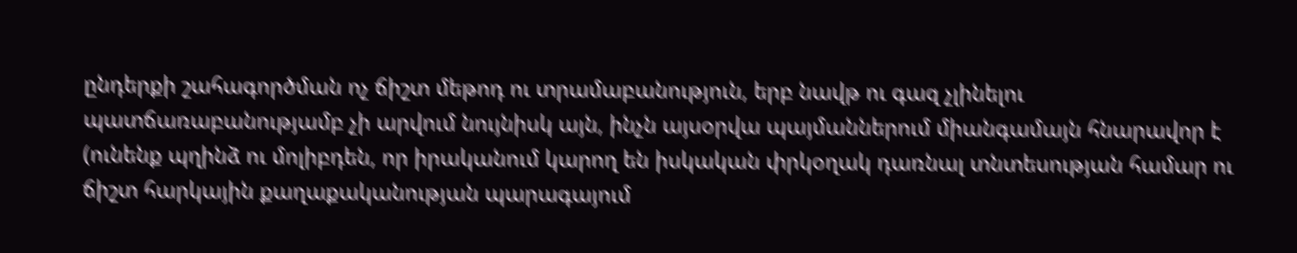ընդերքի շահագործման ոչ ճիշտ մեթոդ ու տրամաբանություն, երբ նավթ ու գազ չլինելու պատճառաբանությամբ չի արվում նույնիսկ այն, ինչն այսօրվա պայմաններում միանգամայն հնարավոր է (ունենք պղինձ ու մոլիբդեն, որ իրականում կարող են իսկական փրկօղակ դառնալ տնտեսության համար ու ճիշտ հարկային քաղաքականության պարագայում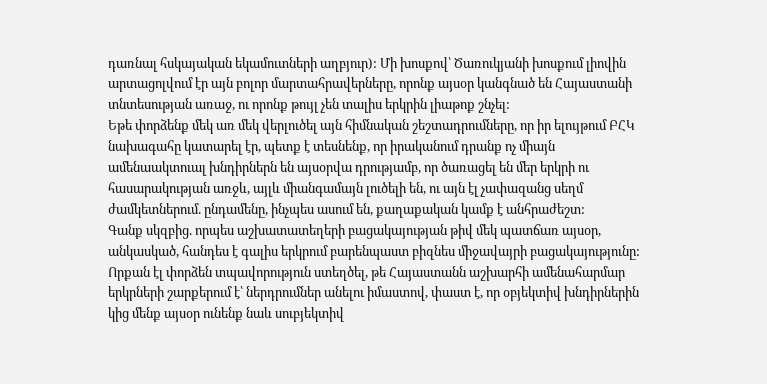դառնալ հսկայական եկամուտների աղբյուր): Մի խոսքով՝ Ծառուկյանի խոսքում լիովին արտացոլվում էր այն բոլոր մարտահրավերները, որոնք այսօր կանգնած են Հայաստանի տնտեսության առաջ, ու որոնք թույլ չեն տալիս երկրին լիաթոք շնչել:
Եթե փորձենք մեկ առ մեկ վերլուծել այն հիմնական շեշտադրումները, որ իր ելույթում ԲՀԿ նախագահը կատարել էր, պետք է տեսնենք, որ իրականում դրանք ոչ միայն ամենաակտուալ խնդիրներն են այսօրվա դրությամբ, որ ծառացել են մեր երկրի ու հասարակության առջև, այլև միանգամայն լուծելի են, ու այն էլ չափազանց սեղմ ժամկետներում. ընդամենը, ինչպես ասում են, քաղաքական կամք է անհրաժեշտ:
Գանք սկզբից. որպես աշխատատեղերի բացակայության թիվ մեկ պատճառ այսօր, անկասկած, հանդես է գալիս երկրում բարենպաստ բիզնես միջավայրի բացակայությունը: Որքան էլ փորձեն տպավորություն ստեղծել, թե Հայաստանն աշխարհի ամենահարմար երկրների շարքերում է՝ ներդրումներ անելու իմաստով, փաստ է, որ օբյեկտիվ խնդիրներին կից մենք այսօր ունենք նաև սուբյեկտիվ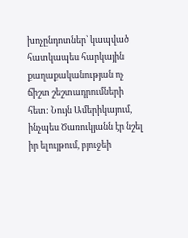խոչընդոտներ՝ կապված հատկապես հարկային քաղաքականության ոչ ճիշտ շեշտադրումների հետ: Նույն Ամերիկայում, ինչպես Ծառուկյանն էր նշել իր ելույթում, բյուջեի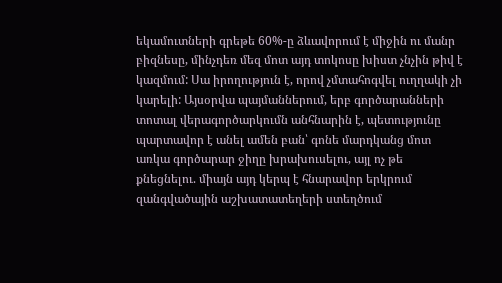եկամուտների գրեթե 60%-ը ձևավորում է միջին ու մանր բիզնեսը, մինչդեռ մեզ մոտ այդ տոկոսը խիստ չնչին թիվ է կազմում: Սա իրողություն է, որով չմտահոգվել ուղղակի չի կարելի: Այսօրվա պայմաններում, երբ գործարանների տոտալ վերագործարկումն անհնարին է, պետությունը պարտավոր է անել ամեն բան՝ գոնե մարդկանց մոտ առկա գործարար ջիղը խրախուսելու, այլ ոչ թե քնեցնելու. միայն այդ կերպ է հնարավոր երկրում զանգվածային աշխատատեղերի ստեղծում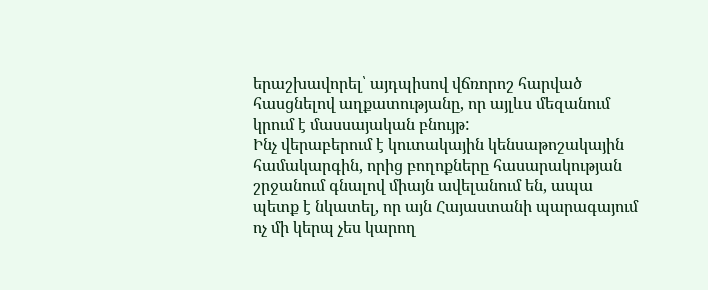երաշխավորել՝ այդպիսով վճռորոշ հարված հասցնելով աղքատությանը, որ այլևս մեզանում կրում է մասսայական բնույթ:
Ինչ վերաբերում է կուտակային կենսաթոշակային համակարգին, որից բողոքները հասարակության շրջանում գնալով միայն ավելանում են, ապա պետք է նկատել, որ այն Հայաստանի պարագայում ոչ մի կերպ չես կարող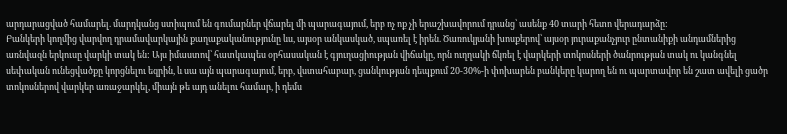արդարացված համարել. մարդկանց ստիպում են գումարներ վճարել մի պարագայում, երբ ոչ ոք չի երաշխավորում դրանց՝ ասենք 40 տարի հետո վերադարձը:
Բանկերի կողմից վարվող դրամավարկային քաղաքականությունը ևս, այսօր անկասկած, սպառել է իրեն. Ծառուկյանի խոսքերով՝ այսօր յուրաքանչյուր ընտանիքի անդամներից առնվազն երկուսը վարկի տակ են: Այս իմաստով՝ հատկապես օրհասական է գյուղացիության վիճակը, որն ուղղակի ճկռել է վարկերի տոկոսների ծանրության տակ ու կանգնել սեփական ունեցվածքը կորցնելու եզրին, և սա այն պարագայում, երբ, վստահաբար, ցանկության դեպքում 20-30%-ի փոխարեն բանկերը կարող են ու պարտավոր են շատ ավելի ցածր տոկոսներով վարկեր առաջարկել, միայն թե այդ անելու համար, ի դեմս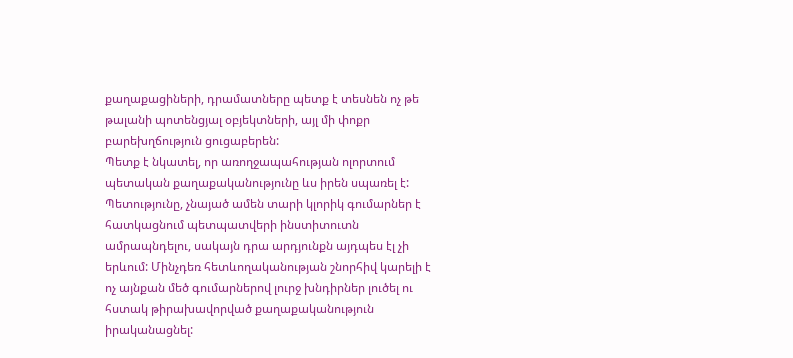քաղաքացիների, դրամատները պետք է տեսնեն ոչ թե թալանի պոտենցյալ օբյեկտների, այլ մի փոքր բարեխղճություն ցուցաբերեն:
Պետք է նկատել, որ առողջապահության ոլորտում պետական քաղաքականությունը ևս իրեն սպառել է: Պետությունը, չնայած ամեն տարի կլորիկ գումարներ է հատկացնում պետպատվերի ինստիտուտն ամրապնդելու, սակայն դրա արդյունքն այդպես էլ չի երևում: Մինչդեռ հետևողականության շնորհիվ կարելի է ոչ այնքան մեծ գումարներով լուրջ խնդիրներ լուծել ու հստակ թիրախավորված քաղաքականություն իրականացնել: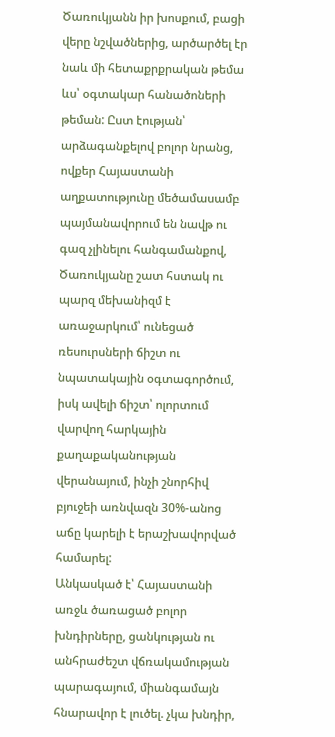Ծառուկյանն իր խոսքում, բացի վերը նշվածներից, արծարծել էր նաև մի հետաքրքրական թեմա ևս՝ օգտակար հանածոների թեման: Ըստ էության՝ արձագանքելով բոլոր նրանց, ովքեր Հայաստանի աղքատությունը մեծամասամբ պայմանավորում են նավթ ու գազ չլինելու հանգամանքով, Ծառուկյանը շատ հստակ ու պարզ մեխանիզմ է առաջարկում՝ ունեցած ռեսուրսների ճիշտ ու նպատակային օգտագործում, իսկ ավելի ճիշտ՝ ոլորտում վարվող հարկային քաղաքականության վերանայում, ինչի շնորհիվ բյուջեի առնվազն 30%-անոց աճը կարելի է երաշխավորված համարել:
Անկասկած է՝ Հայաստանի առջև ծառացած բոլոր խնդիրները, ցանկության ու անհրաժեշտ վճռակամության պարագայում, միանգամայն հնարավոր է լուծել. չկա խնդիր,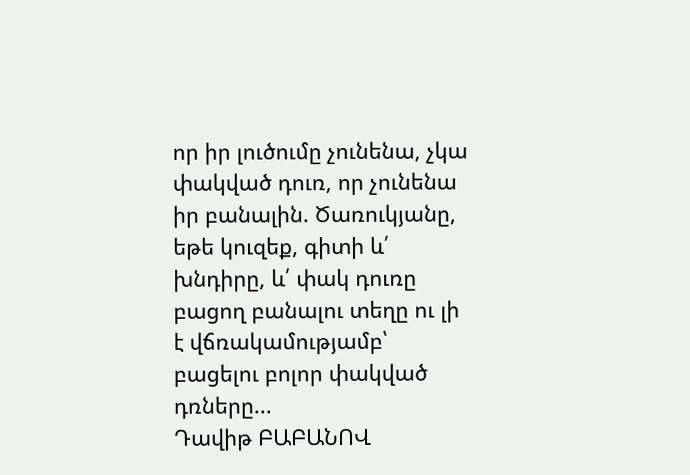որ իր լուծումը չունենա, չկա փակված դուռ, որ չունենա իր բանալին. Ծառուկյանը, եթե կուզեք, գիտի և՛ խնդիրը, և՛ փակ դուռը բացող բանալու տեղը ու լի է վճռակամությամբ՝ բացելու բոլոր փակված դռները...
Դավիթ ԲԱԲԱՆՈՎ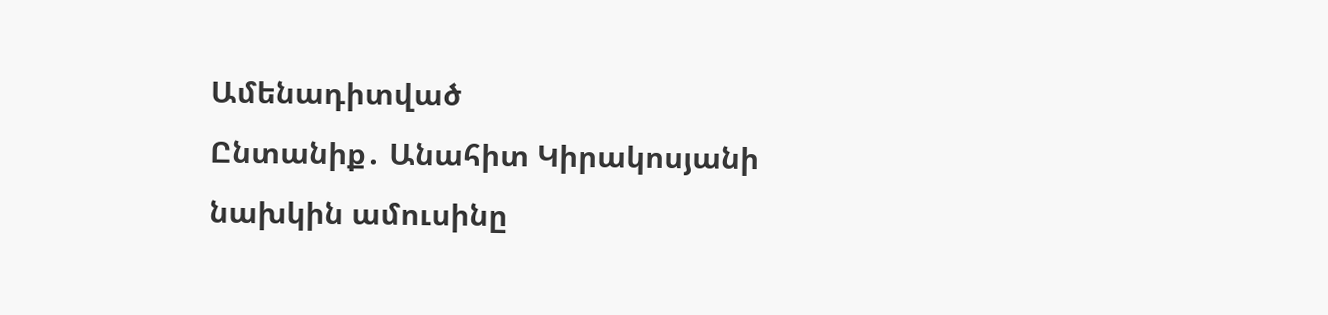Ամենադիտված
Ընտանիք․ Անահիտ Կիրակոսյանի նախկին ամուսինը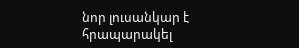նոր լուսանկար է հրապարակել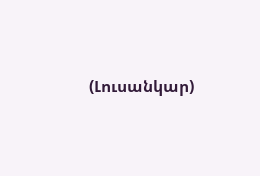(Լուսանկար)